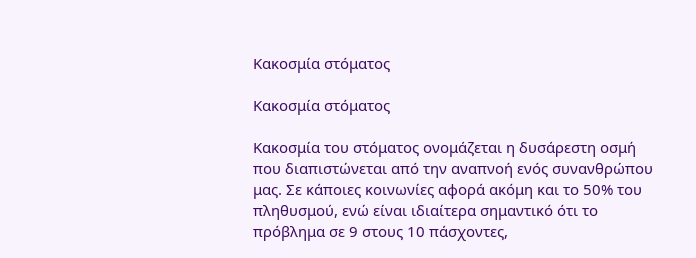Κακοσμία στόματος

Κακοσμία στόματος

Κακοσμία του στόματος ονομάζεται η δυσάρεστη οσμή που διαπιστώνεται από την αναπνοή ενός συνανθρώπου μας. Σε κάποιες κοινωνίες αφορά ακόμη και το 50% του πληθυσμού, ενώ είναι ιδιαίτερα σημαντικό ότι το πρόβλημα σε 9 στους 10 πάσχοντες,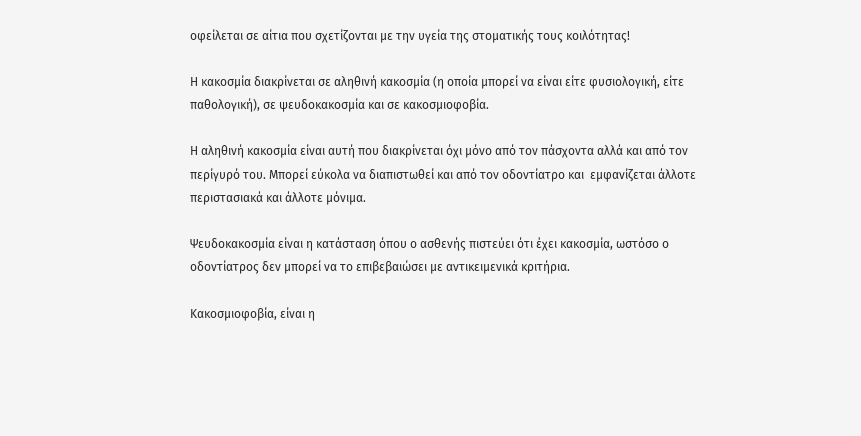οφείλεται σε αίτια που σχετίζονται με την υγεία της στοματικής τους κοιλότητας!

Η κακοσμία διακρίνεται σε αληθινή κακοσμία (η οποία μπορεί να είναι είτε φυσιολογική, είτε παθολογική), σε ψευδοκακοσμία και σε κακοσμιοφοβία.

Η αληθινή κακοσμία είναι αυτή που διακρίνεται όχι μόνο από τον πάσχοντα αλλά και από τον περίγυρό του. Μπορεί εύκολα να διαπιστωθεί και από τον οδοντίατρο και  εμφανίζεται άλλοτε περιστασιακά και άλλοτε μόνιμα.

Ψευδοκακοσμία είναι η κατάσταση όπου ο ασθενής πιστεύει ότι έχει κακοσμία, ωστόσο ο οδοντίατρος δεν μπορεί να το επιβεβαιώσει με αντικειμενικά κριτήρια.

Κακοσμιοφοβία, είναι η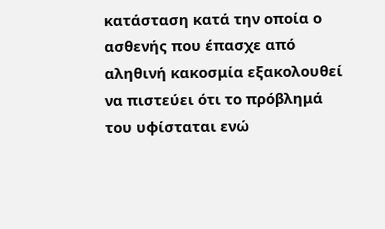κατάσταση κατά την οποία ο ασθενής που έπασχε από αληθινή κακοσμία εξακολουθεί να πιστεύει ότι το πρόβλημά του υφίσταται ενώ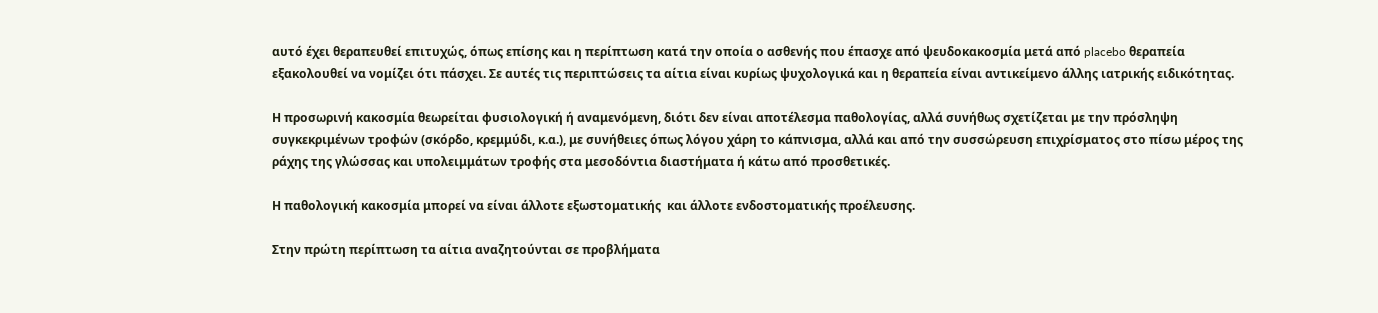αυτό έχει θεραπευθεί επιτυχώς, όπως επίσης και η περίπτωση κατά την οποία ο ασθενής που έπασχε από ψευδοκακοσμία μετά από placebo θεραπεία εξακολουθεί να νομίζει ότι πάσχει. Σε αυτές τις περιπτώσεις τα αίτια είναι κυρίως ψυχολογικά και η θεραπεία είναι αντικείμενο άλλης ιατρικής ειδικότητας.

Η προσωρινή κακοσμία θεωρείται φυσιολογική ή αναμενόμενη, διότι δεν είναι αποτέλεσμα παθολογίας, αλλά συνήθως σχετίζεται με την πρόσληψη συγκεκριμένων τροφών (σκόρδο, κρεμμύδι, κ.α.), με συνήθειες όπως λόγου χάρη το κάπνισμα, αλλά και από την συσσώρευση επιχρίσματος στο πίσω μέρος της ράχης της γλώσσας και υπολειμμάτων τροφής στα μεσοδόντια διαστήματα ή κάτω από προσθετικές.

Η παθολογική κακοσμία μπορεί να είναι άλλοτε εξωστοματικής  και άλλοτε ενδοστοματικής προέλευσης.

Στην πρώτη περίπτωση τα αίτια αναζητούνται σε προβλήματα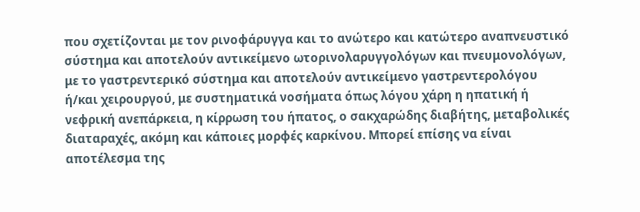που σχετίζονται με τον ρινοφάρυγγα και το ανώτερο και κατώτερο αναπνευστικό σύστημα και αποτελούν αντικείμενο ωτορινολαρυγγολόγων και πνευμονολόγων, με το γαστρεντερικό σύστημα και αποτελούν αντικείμενο γαστρεντερολόγου ή/και χειρουργού, με συστηματικά νοσήματα όπως λόγου χάρη η ηπατική ή νεφρική ανεπάρκεια, η κίρρωση του ήπατος, ο σακχαρώδης διαβήτης, μεταβολικές διαταραχές, ακόμη και κάποιες μορφές καρκίνου. Μπορεί επίσης να είναι αποτέλεσμα της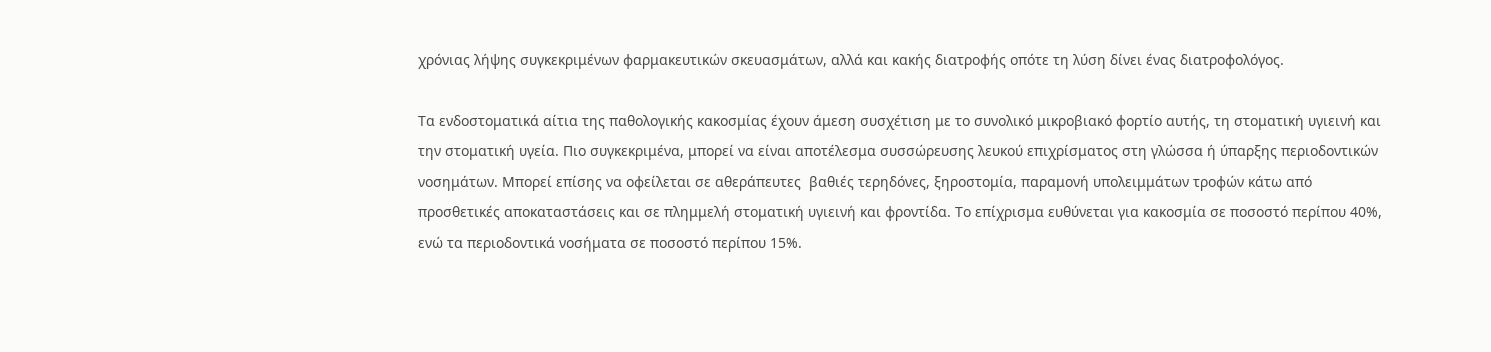χρόνιας λήψης συγκεκριμένων φαρμακευτικών σκευασμάτων, αλλά και κακής διατροφής οπότε τη λύση δίνει ένας διατροφολόγος.

Τα ενδοστοματικά αίτια της παθολογικής κακοσμίας έχουν άμεση συσχέτιση με το συνολικό μικροβιακό φορτίο αυτής, τη στοματική υγιεινή και την στοματική υγεία. Πιο συγκεκριμένα, μπορεί να είναι αποτέλεσμα συσσώρευσης λευκού επιχρίσματος στη γλώσσα ή ύπαρξης περιοδοντικών νοσημάτων. Μπορεί επίσης να οφείλεται σε αθεράπευτες  βαθιές τερηδόνες, ξηροστομία, παραμονή υπολειμμάτων τροφών κάτω από προσθετικές αποκαταστάσεις και σε πλημμελή στοματική υγιεινή και φροντίδα. Το επίχρισμα ευθύνεται για κακοσμία σε ποσοστό περίπου 40%, ενώ τα περιοδοντικά νοσήματα σε ποσοστό περίπου 15%.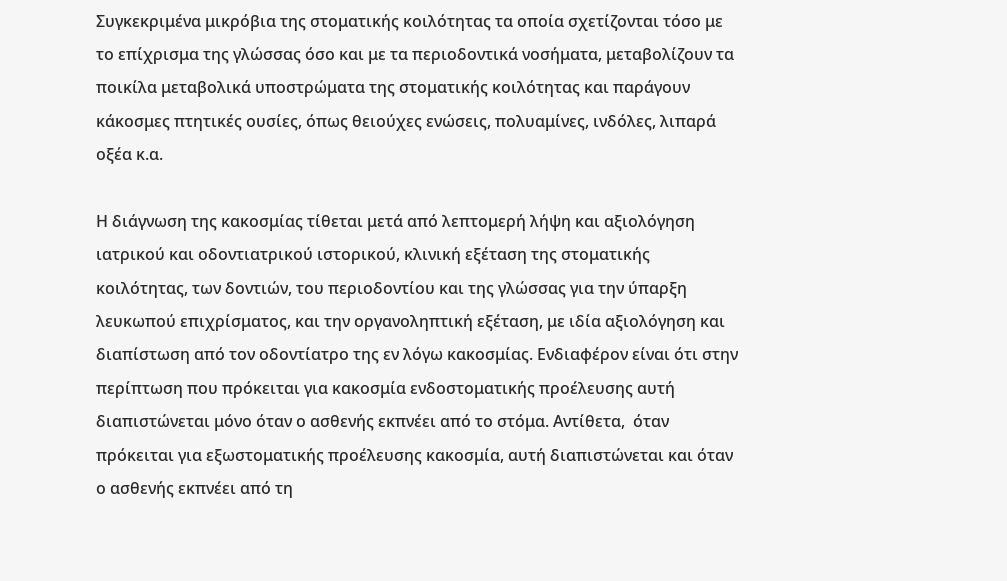Συγκεκριμένα μικρόβια της στοματικής κοιλότητας τα οποία σχετίζονται τόσο με το επίχρισμα της γλώσσας όσο και με τα περιοδοντικά νοσήματα, μεταβολίζουν τα ποικίλα μεταβολικά υποστρώματα της στοματικής κοιλότητας και παράγουν κάκοσμες πτητικές ουσίες, όπως θειούχες ενώσεις, πολυαμίνες, ινδόλες, λιπαρά οξέα κ.α.

Η διάγνωση της κακοσμίας τίθεται μετά από λεπτομερή λήψη και αξιολόγηση ιατρικού και οδοντιατρικού ιστορικού, κλινική εξέταση της στοματικής κοιλότητας, των δοντιών, του περιοδοντίου και της γλώσσας για την ύπαρξη λευκωπού επιχρίσματος, και την οργανοληπτική εξέταση, με ιδία αξιολόγηση και διαπίστωση από τον οδοντίατρο της εν λόγω κακοσμίας. Ενδιαφέρον είναι ότι στην περίπτωση που πρόκειται για κακοσμία ενδοστοματικής προέλευσης αυτή διαπιστώνεται μόνο όταν ο ασθενής εκπνέει από το στόμα. Αντίθετα,  όταν πρόκειται για εξωστοματικής προέλευσης κακοσμία, αυτή διαπιστώνεται και όταν ο ασθενής εκπνέει από τη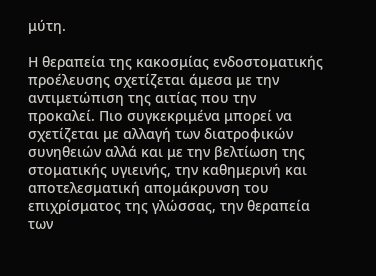μύτη.

Η θεραπεία της κακοσμίας ενδοστοματικής προέλευσης σχετίζεται άμεσα με την αντιμετώπιση της αιτίας που την προκαλεί. Πιο συγκεκριμένα μπορεί να σχετίζεται με αλλαγή των διατροφικών συνηθειών αλλά και με την βελτίωση της στοματικής υγιεινής, την καθημερινή και αποτελεσματική απομάκρυνση του επιχρίσματος της γλώσσας, την θεραπεία των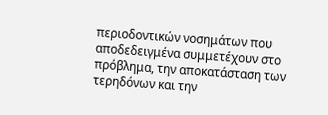περιοδοντικών νοσημάτων που αποδεδειγμένα συμμετέχουν στο πρόβλημα, την αποκατάσταση των τερηδόνων και την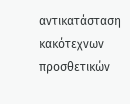αντικατάσταση κακότεχνων προσθετικών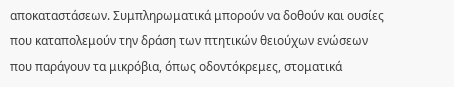αποκαταστάσεων. Συμπληρωματικά μπορούν να δοθούν και ουσίες που καταπολεμούν την δράση των πτητικών θειούχων ενώσεων που παράγουν τα μικρόβια, όπως οδοντόκρεμες, στοματικά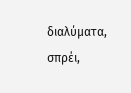διαλύματα, σπρέι,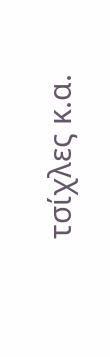τσίχλες κ.α.